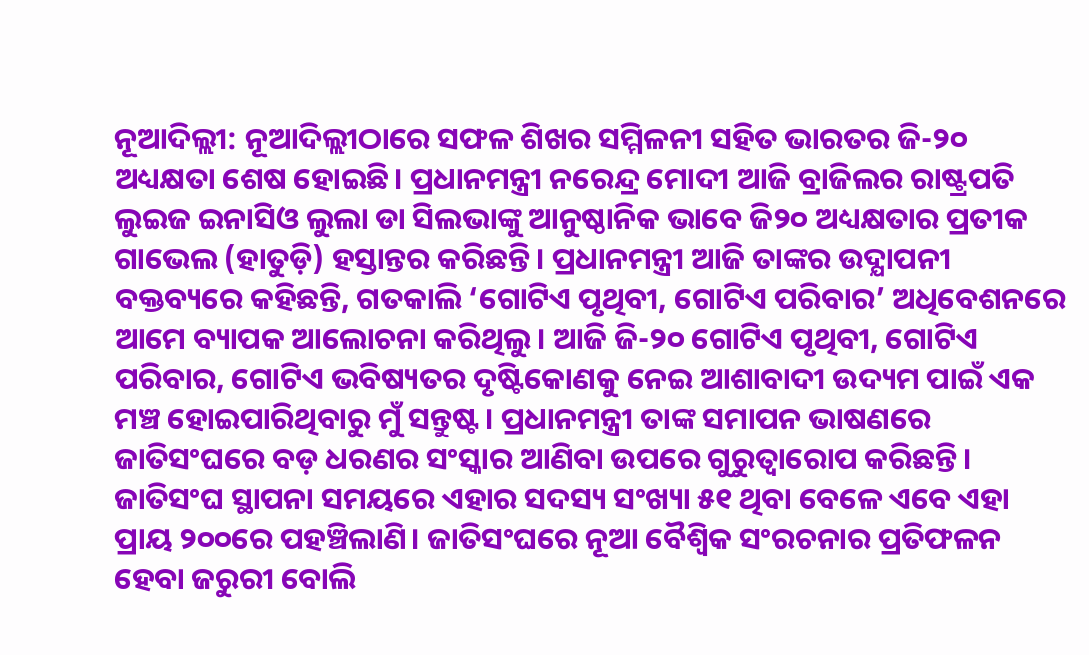ନୂଆଦିଲ୍ଲୀ: ନୂଆଦିଲ୍ଲୀଠାରେ ସଫଳ ଶିଖର ସମ୍ମିଳନୀ ସହିତ ଭାରତର ଜି-୨୦ ଅଧ୍ୟକ୍ଷତା ଶେଷ ହୋଇଛି। ପ୍ରଧାନମନ୍ତ୍ରୀ ନରେନ୍ଦ୍ର ମୋଦୀ ଆଜି ବ୍ରାଜିଲର ରାଷ୍ଟ୍ରପତି ଲୁଇଜ ଇନାସିଓ ଲୁଲା ଡା ସିଲଭାଙ୍କୁ ଆନୁଷ୍ଠାନିକ ଭାବେ ଜି୨୦ ଅଧ୍ୟକ୍ଷତାର ପ୍ରତୀକ ଗାଭେଲ (ହାତୁଡ଼ି) ହସ୍ତାନ୍ତର କରିଛନ୍ତି। ପ୍ରଧାନମନ୍ତ୍ରୀ ଆଜି ତାଙ୍କର ଉଦ୍ଯାପନୀ ବକ୍ତବ୍ୟରେ କହିଛନ୍ତି, ଗତକାଲି ‘ଗୋଟିଏ ପୃଥିବୀ, ଗୋଟିଏ ପରିବାର’ ଅଧିବେଶନରେ ଆମେ ବ୍ୟାପକ ଆଲୋଚନା କରିଥିଲୁ। ଆଜି ଜି-୨୦ ଗୋଟିଏ ପୃଥିବୀ, ଗୋଟିଏ ପରିବାର, ଗୋଟିଏ ଭବିଷ୍ୟତର ଦୃଷ୍ଟିକୋଣକୁ ନେଇ ଆଶାବାଦୀ ଉଦ୍ୟମ ପାଇଁ ଏକ ମଞ୍ଚ ହୋଇପାରିଥିବାରୁ ମୁଁ ସନ୍ତୁଷ୍ଟ। ପ୍ରଧାନମନ୍ତ୍ରୀ ତାଙ୍କ ସମାପନ ଭାଷଣରେ ଜାତିସଂଘରେ ବଡ଼ ଧରଣର ସଂସ୍କାର ଆଣିବା ଉପରେ ଗୁରୁତ୍ବାରୋପ କରିଛନ୍ତି। ଜାତିସଂଘ ସ୍ଥାପନା ସମୟରେ ଏହାର ସଦସ୍ୟ ସଂଖ୍ୟା ୫୧ ଥିବା ବେଳେ ଏବେ ଏହା ପ୍ରାୟ ୨୦୦ରେ ପହଞ୍ଚିଲାଣି। ଜାତିସଂଘରେ ନୂଆ ବୈଶ୍ବିକ ସଂରଚନାର ପ୍ରତିଫଳନ ହେବା ଜରୁରୀ ବୋଲି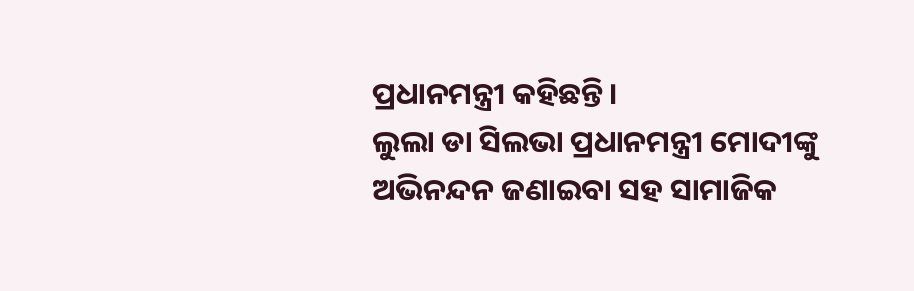ପ୍ରଧାନମନ୍ତ୍ରୀ କହିଛନ୍ତି।
ଲୁଲା ଡା ସିଲଭା ପ୍ରଧାନମନ୍ତ୍ରୀ ମୋଦୀଙ୍କୁ ଅଭିନନ୍ଦନ ଜଣାଇବା ସହ ସାମାଜିକ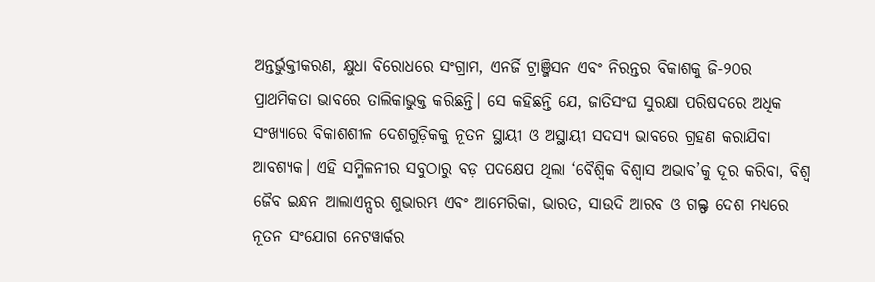ଅନ୍ତର୍ଭୁକ୍ତୀକରଣ, କ୍ଷୁଧା ବିରୋଧରେ ସଂଗ୍ରାମ, ଏନର୍ଜି ଟ୍ରାଞ୍ଜିସନ ଏବଂ ନିରନ୍ତର ବିକାଶକୁ ଜି-୨୦ର ପ୍ରାଥମିକତା ଭାବରେ ତାଲିକାଭୁକ୍ତ କରିଛନ୍ତି। ସେ କହିଛନ୍ତି ଯେ, ଜାତିସଂଘ ସୁରକ୍ଷା ପରିଷଦରେ ଅଧିକ ସଂଖ୍ୟାରେ ବିକାଶଶୀଳ ଦେଶଗୁଡ଼ିକକୁ ନୂତନ ସ୍ଥାୟୀ ଓ ଅସ୍ଥାୟୀ ସଦସ୍ୟ ଭାବରେ ଗ୍ରହଣ କରାଯିବା ଆବଶ୍ୟକ। ଏହି ସମ୍ମିଳନୀର ସବୁଠାରୁ ବଡ଼ ପଦକ୍ଷେପ ଥିଲା ‘ବୈଶ୍ବିକ ବିଶ୍ବାସ ଅଭାବ’କୁ ଦୂର କରିବା, ବିଶ୍ବ ଜୈବ ଇନ୍ଧନ ଆଲାଏନ୍ସର ଶୁଭାରମ୍ଭ ଏବଂ ଆମେରିକା, ଭାରତ, ସାଉଦି ଆରବ ଓ ଗଲ୍ଫ ଦେଶ ମଧ୍ୟରେ ନୂତନ ସଂଯୋଗ ନେଟୱାର୍କର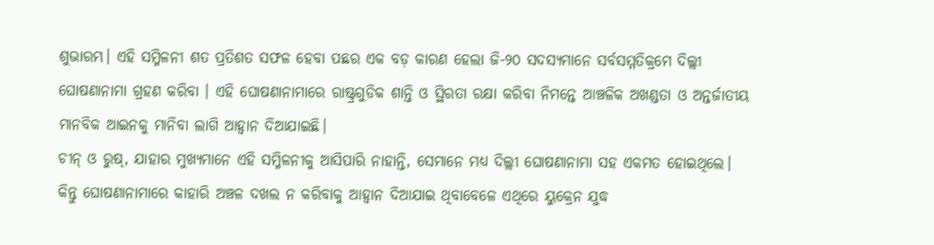ଶୁଭାରମ୍ଭ। ଏହି ସମ୍ମିଳନୀ ଶତ ପ୍ରତିଶତ ସଫଳ ହେବା ପଛର ଏକ ବଡ଼ କାରଣ ହେଲା ଜି-୨୦ ସଦସ୍ୟମାନେ ସର୍ବସମ୍ମତିକ୍ରମେ ଦିଲ୍ଲୀ ଘୋଷଣାନାମା ଗ୍ରହଣ କରିବା । ଏହି ଘୋଷଣାନାମାରେ ରାଷ୍ଟ୍ରଗୁଡିକ ଶାନ୍ତି ଓ ସ୍ଥିରତା ରକ୍ଷା କରିବା ନିମନ୍ତେ ଆଞ୍ଚଳିକ ଅଖଣ୍ଡତା ଓ ଅନ୍ତର୍ଜାତୀୟ ମାନବିକ ଆଇନକୁ ମାନିବା ଲାଗି ଆହ୍ବାନ ଦିଆଯାଇଛି।
ଚୀନ୍ ଓ ରୁଷ୍, ଯାହାର ମୁଖ୍ୟମାନେ ଏହି ସମ୍ମିଳନୀକୁ ଆସିପାରି ନାହାନ୍ତି, ସେମାନେ ମଧ୍ୟ ଦିଲ୍ଲୀ ଘୋଷଣାନାମା ସହ ଏକମତ ହୋଇଥିଲେ। କିନ୍ତୁ ଘୋଷଣାନାମାରେ କାହାରି ଅଞ୍ଚଳ ଦଖଲ ନ କରିବାକୁ ଆହ୍ବାନ ଦିଆଯାଇ ଥିବାବେଳେ ଏଥିରେ ୟୁକ୍ରେନ ଯୁଦ୍ଧ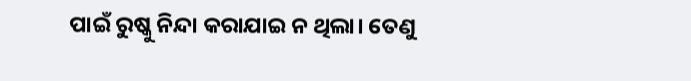ପାଇଁ ରୁଷ୍କୁ ନିନ୍ଦା କରାଯାଇ ନ ଥିଲା। ତେଣୁ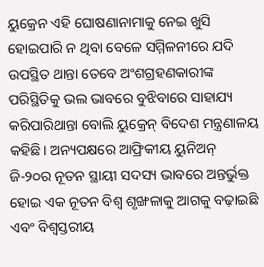ୟୁକ୍ରେନ ଏହି ଘୋଷଣାନାମାକୁ ନେଇ ଖୁସି ହୋଇପାରି ନ ଥିବା ବେଳେ ସମ୍ମିଳନୀରେ ଯଦି ଉପସ୍ଥିତ ଥାନ୍ତା ତେବେ ଅଂଶଗ୍ରହଣକାରୀଙ୍କ ପରିସ୍ଥିତିକୁ ଭଲ ଭାବରେ ବୁଝିବାରେ ସାହାଯ୍ୟ କରିପାରିଥାନ୍ତା ବୋଲି ୟୁକ୍ରେନ୍ ବିଦେଶ ମନ୍ତ୍ରଣାଳୟ କହିଛି। ଅନ୍ୟପକ୍ଷରେ ଆଫ୍ରିକୀୟ ୟୁନିଅନ୍ ଜି-୨୦ର ନୂତନ ସ୍ଥାୟୀ ସଦସ୍ୟ ଭାବରେ ଅନ୍ତର୍ଭୁକ୍ତ ହୋଇ ଏକ ନୂତନ ବିଶ୍ୱ ଶୃଙ୍ଖଳାକୁ ଆଗକୁ ବଢ଼ାଇଛି ଏବଂ ବିଶ୍ବସ୍ତରୀୟ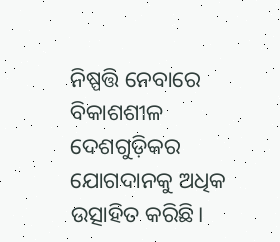ନିଷ୍ପତ୍ତି ନେବାରେ ବିକାଶଶୀଳ ଦେଶଗୁଡ଼ିକର ଯୋଗଦାନକୁ ଅଧିକ ଉତ୍ସାହିତ କରିଛି।